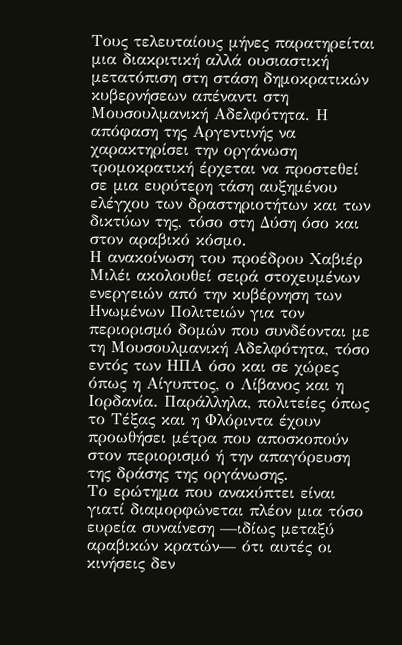Τους τελευταίους μήνες παρατηρείται μια διακριτική αλλά ουσιαστική μετατόπιση στη στάση δημοκρατικών κυβερνήσεων απέναντι στη Μουσουλμανική Αδελφότητα. Η απόφαση της Αργεντινής να χαρακτηρίσει την οργάνωση τρομοκρατική έρχεται να προστεθεί σε μια ευρύτερη τάση αυξημένου ελέγχου των δραστηριοτήτων και των δικτύων της, τόσο στη Δύση όσο και στον αραβικό κόσμο.
Η ανακοίνωση του προέδρου Χαβιέρ Μιλέι ακολουθεί σειρά στοχευμένων ενεργειών από την κυβέρνηση των Ηνωμένων Πολιτειών για τον περιορισμό δομών που συνδέονται με τη Μουσουλμανική Αδελφότητα, τόσο εντός των ΗΠΑ όσο και σε χώρες όπως η Αίγυπτος, ο Λίβανος και η Ιορδανία. Παράλληλα, πολιτείες όπως το Τέξας και η Φλόριντα έχουν προωθήσει μέτρα που αποσκοπούν στον περιορισμό ή την απαγόρευση της δράσης της οργάνωσης.
Το ερώτημα που ανακύπτει είναι γιατί διαμορφώνεται πλέον μια τόσο ευρεία συναίνεση —ιδίως μεταξύ αραβικών κρατών— ότι αυτές οι κινήσεις δεν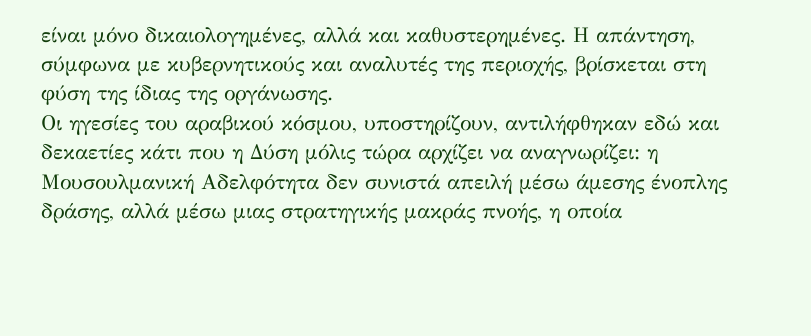είναι μόνο δικαιολογημένες, αλλά και καθυστερημένες. Η απάντηση, σύμφωνα με κυβερνητικούς και αναλυτές της περιοχής, βρίσκεται στη φύση της ίδιας της οργάνωσης.
Οι ηγεσίες του αραβικού κόσμου, υποστηρίζουν, αντιλήφθηκαν εδώ και δεκαετίες κάτι που η Δύση μόλις τώρα αρχίζει να αναγνωρίζει: η Μουσουλμανική Αδελφότητα δεν συνιστά απειλή μέσω άμεσης ένοπλης δράσης, αλλά μέσω μιας στρατηγικής μακράς πνοής, η οποία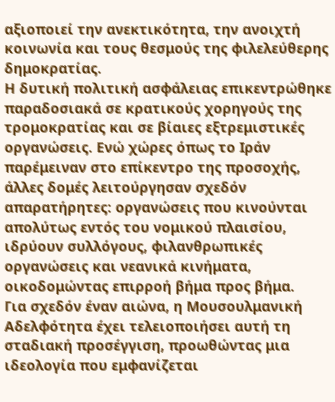αξιοποιεί την ανεκτικότητα, την ανοιχτή κοινωνία και τους θεσμούς της φιλελεύθερης δημοκρατίας.
Η δυτική πολιτική ασφάλειας επικεντρώθηκε παραδοσιακά σε κρατικούς χορηγούς της τρομοκρατίας και σε βίαιες εξτρεμιστικές οργανώσεις. Ενώ χώρες όπως το Ιράν παρέμειναν στο επίκεντρο της προσοχής, άλλες δομές λειτούργησαν σχεδόν απαρατήρητες: οργανώσεις που κινούνται απολύτως εντός του νομικού πλαισίου, ιδρύουν συλλόγους, φιλανθρωπικές οργανώσεις και νεανικά κινήματα, οικοδομώντας επιρροή βήμα προς βήμα.
Για σχεδόν έναν αιώνα, η Μουσουλμανική Αδελφότητα έχει τελειοποιήσει αυτή τη σταδιακή προσέγγιση, προωθώντας μια ιδεολογία που εμφανίζεται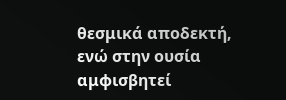θεσμικά αποδεκτή, ενώ στην ουσία αμφισβητεί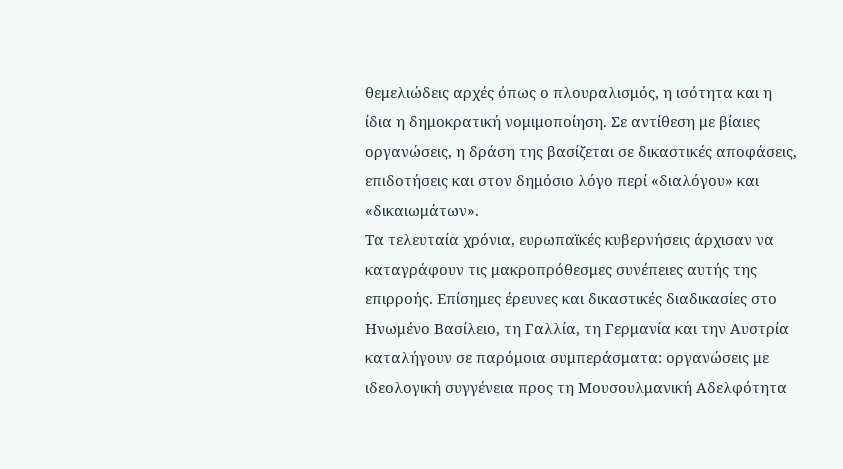θεμελιώδεις αρχές όπως ο πλουραλισμός, η ισότητα και η ίδια η δημοκρατική νομιμοποίηση. Σε αντίθεση με βίαιες οργανώσεις, η δράση της βασίζεται σε δικαστικές αποφάσεις, επιδοτήσεις και στον δημόσιο λόγο περί «διαλόγου» και «δικαιωμάτων».
Τα τελευταία χρόνια, ευρωπαϊκές κυβερνήσεις άρχισαν να καταγράφουν τις μακροπρόθεσμες συνέπειες αυτής της επιρροής. Επίσημες έρευνες και δικαστικές διαδικασίες στο Ηνωμένο Βασίλειο, τη Γαλλία, τη Γερμανία και την Αυστρία καταλήγουν σε παρόμοια συμπεράσματα: οργανώσεις με ιδεολογική συγγένεια προς τη Μουσουλμανική Αδελφότητα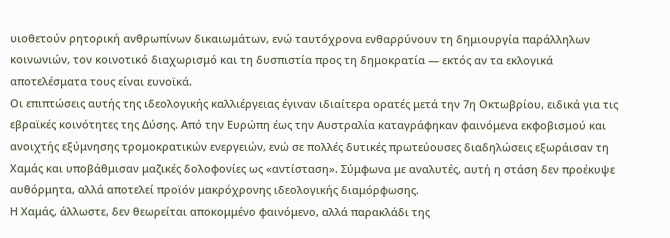υιοθετούν ρητορική ανθρωπίνων δικαιωμάτων, ενώ ταυτόχρονα ενθαρρύνουν τη δημιουργία παράλληλων κοινωνιών, τον κοινοτικό διαχωρισμό και τη δυσπιστία προς τη δημοκρατία — εκτός αν τα εκλογικά αποτελέσματα τους είναι ευνοϊκά.
Οι επιπτώσεις αυτής της ιδεολογικής καλλιέργειας έγιναν ιδιαίτερα ορατές μετά την 7η Οκτωβρίου, ειδικά για τις εβραϊκές κοινότητες της Δύσης. Από την Ευρώπη έως την Αυστραλία καταγράφηκαν φαινόμενα εκφοβισμού και ανοιχτής εξύμνησης τρομοκρατικών ενεργειών, ενώ σε πολλές δυτικές πρωτεύουσες διαδηλώσεις εξωράισαν τη Χαμάς και υποβάθμισαν μαζικές δολοφονίες ως «αντίσταση». Σύμφωνα με αναλυτές, αυτή η στάση δεν προέκυψε αυθόρμητα, αλλά αποτελεί προϊόν μακρόχρονης ιδεολογικής διαμόρφωσης.
Η Χαμάς, άλλωστε, δεν θεωρείται αποκομμένο φαινόμενο, αλλά παρακλάδι της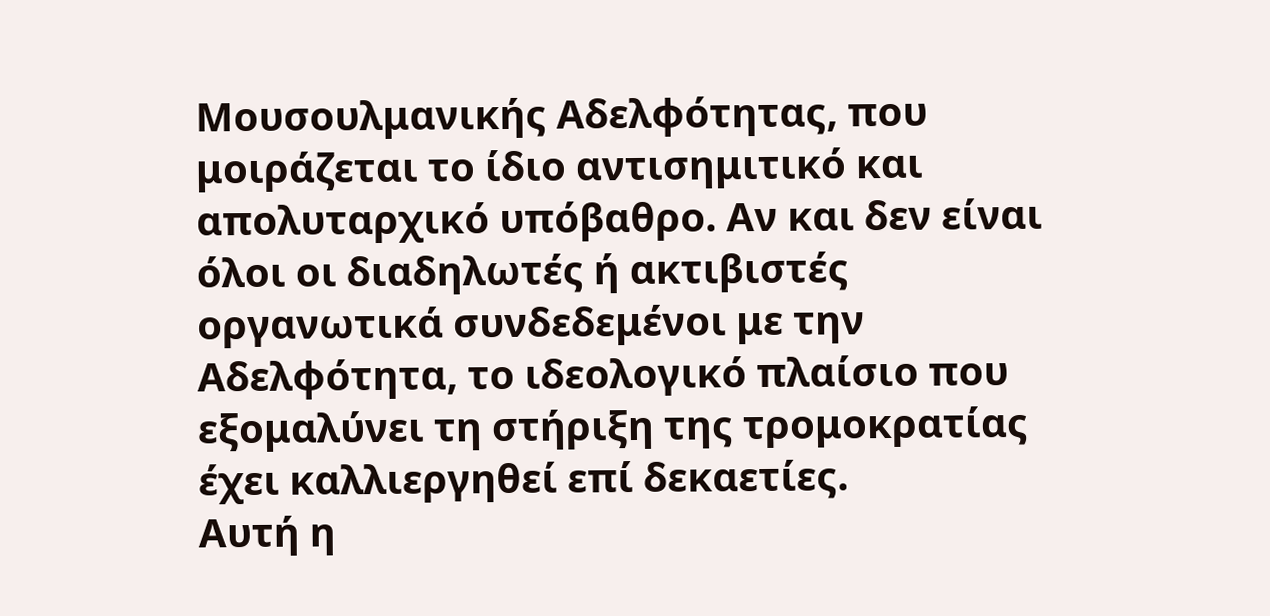Μουσουλμανικής Αδελφότητας, που μοιράζεται το ίδιο αντισημιτικό και απολυταρχικό υπόβαθρο. Αν και δεν είναι όλοι οι διαδηλωτές ή ακτιβιστές οργανωτικά συνδεδεμένοι με την Αδελφότητα, το ιδεολογικό πλαίσιο που εξομαλύνει τη στήριξη της τρομοκρατίας έχει καλλιεργηθεί επί δεκαετίες.
Αυτή η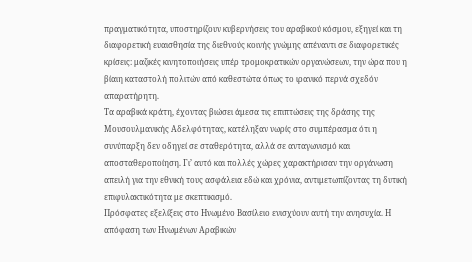πραγματικότητα, υποστηρίζουν κυβερνήσεις του αραβικού κόσμου, εξηγεί και τη διαφορετική ευαισθησία της διεθνούς κοινής γνώμης απέναντι σε διαφορετικές κρίσεις: μαζικές κινητοποιήσεις υπέρ τρομοκρατικών οργανώσεων, την ώρα που η βίαιη καταστολή πολιτών από καθεστώτα όπως το ιρανικό περνά σχεδόν απαρατήρητη.
Τα αραβικά κράτη, έχοντας βιώσει άμεσα τις επιπτώσεις της δράσης της Μουσουλμανικής Αδελφότητας, κατέληξαν νωρίς στο συμπέρασμα ότι η συνύπαρξη δεν οδηγεί σε σταθερότητα, αλλά σε ανταγωνισμό και αποσταθεροποίηση. Γι’ αυτό και πολλές χώρες χαρακτήρισαν την οργάνωση απειλή για την εθνική τους ασφάλεια εδώ και χρόνια, αντιμετωπίζοντας τη δυτική επιφυλακτικότητα με σκεπτικισμό.
Πρόσφατες εξελίξεις στο Ηνωμένο Βασίλειο ενισχύουν αυτή την ανησυχία. Η απόφαση των Ηνωμένων Αραβικών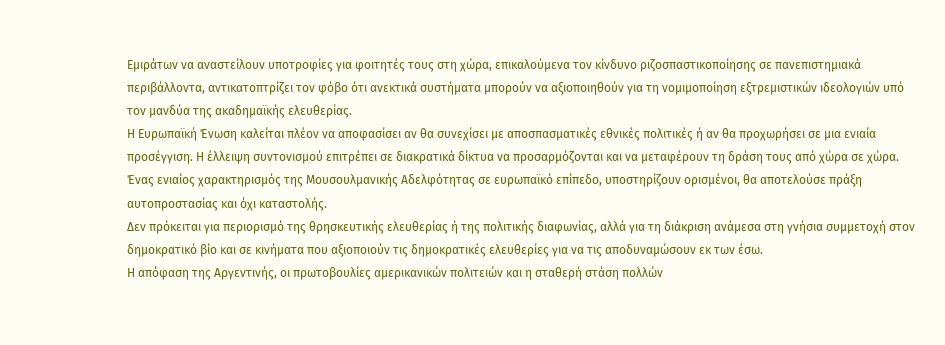Εμιράτων να αναστείλουν υποτροφίες για φοιτητές τους στη χώρα, επικαλούμενα τον κίνδυνο ριζοσπαστικοποίησης σε πανεπιστημιακά περιβάλλοντα, αντικατοπτρίζει τον φόβο ότι ανεκτικά συστήματα μπορούν να αξιοποιηθούν για τη νομιμοποίηση εξτρεμιστικών ιδεολογιών υπό τον μανδύα της ακαδημαϊκής ελευθερίας.
Η Ευρωπαϊκή Ένωση καλείται πλέον να αποφασίσει αν θα συνεχίσει με αποσπασματικές εθνικές πολιτικές ή αν θα προχωρήσει σε μια ενιαία προσέγγιση. Η έλλειψη συντονισμού επιτρέπει σε διακρατικά δίκτυα να προσαρμόζονται και να μεταφέρουν τη δράση τους από χώρα σε χώρα. Ένας ενιαίος χαρακτηρισμός της Μουσουλμανικής Αδελφότητας σε ευρωπαϊκό επίπεδο, υποστηρίζουν ορισμένοι, θα αποτελούσε πράξη αυτοπροστασίας και όχι καταστολής.
Δεν πρόκειται για περιορισμό της θρησκευτικής ελευθερίας ή της πολιτικής διαφωνίας, αλλά για τη διάκριση ανάμεσα στη γνήσια συμμετοχή στον δημοκρατικό βίο και σε κινήματα που αξιοποιούν τις δημοκρατικές ελευθερίες για να τις αποδυναμώσουν εκ των έσω.
Η απόφαση της Αργεντινής, οι πρωτοβουλίες αμερικανικών πολιτειών και η σταθερή στάση πολλών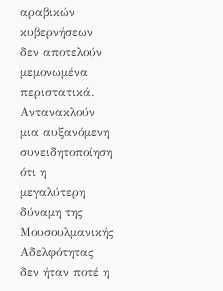αραβικών κυβερνήσεων δεν αποτελούν μεμονωμένα περιστατικά. Αντανακλούν μια αυξανόμενη συνειδητοποίηση ότι η μεγαλύτερη δύναμη της Μουσουλμανικής Αδελφότητας δεν ήταν ποτέ η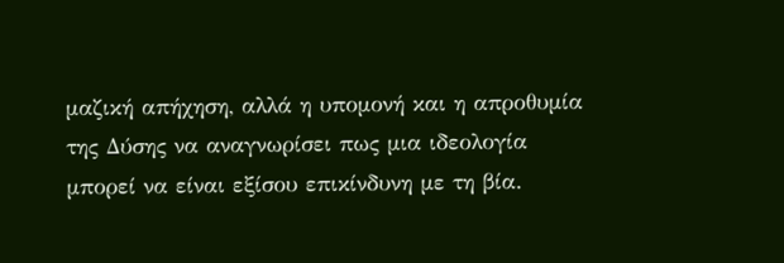μαζική απήχηση, αλλά η υπομονή και η απροθυμία της Δύσης να αναγνωρίσει πως μια ιδεολογία μπορεί να είναι εξίσου επικίνδυνη με τη βία.